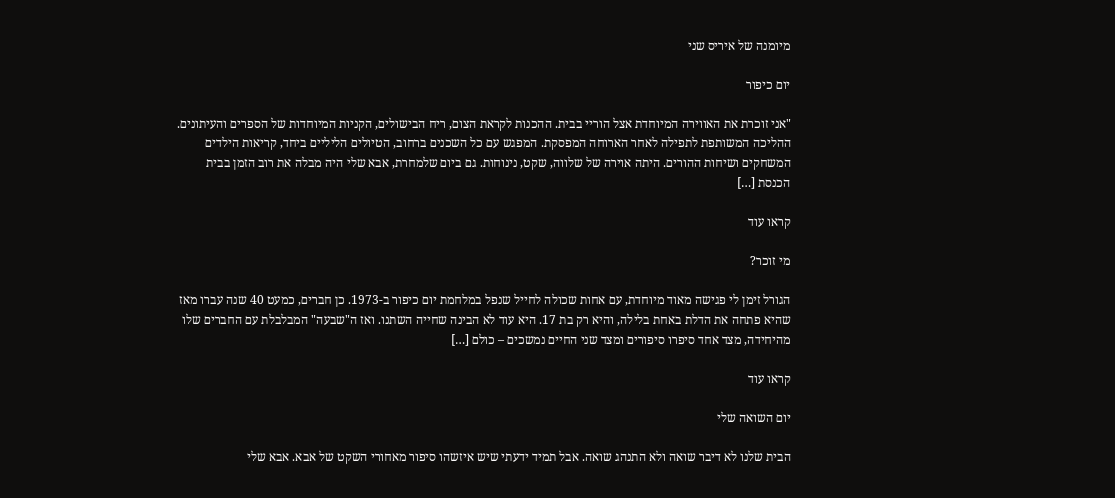מיומנה של איריס שני

יום כיפור

"אני זוכרת את האווירה המיוחדת אצל הוריי בבית. ההכנות לקראת הצום, ריח הבישולים, הקניות המיוחדות של הספרים והעיתונים. ההליכה המשותפת לתפילה לאחר הארוחה המפסקת. המפגש עם כל השכנים ברחוב, הטיולים הליליים ביחד, קריאות הילדים המשחקים ושיחות ההורים. היתה אוירה של שלווה, שקט, נינוחות. גם ביום שלמחרת, אבא שלי היה מבלה את רוב הזמן בבית הכנסת […]

קראו עוד

מי זוכר?

הגורל זימן לי פגישה מאוד מיוחדת, עם אחות שכולה לחייל שנפל במלחמת יום כיפור ב-1973. כן חברים, כמעט 40 שנה עברו מאז שהיא פתחה את הדלת באחת בלילה, והיא רק בת 17. היא עוד לא הבינה שחייה השתנו. ואז ה"שבעה" המבלבלת עם החברים שלו מהיחידה, מצד אחד סיפרו סיפורים ומצד שני החיים נמשכים – כולם […]

קראו עוד

יום השואה שלי

הבית שלנו לא דיבר שואה ולא התנהג שואה. אבל תמיד ידעתי שיש איזשהו סיפור מאחורי השקט של אבא. אבא שלי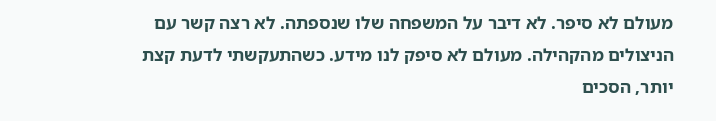מעולם לא סיפר. לא דיבר על המשפחה שלו שנספתה. לא רצה קשר עם הניצולים מהקהילה. מעולם לא סיפק לנו מידע. כשהתעקשתי לדעת קצת יותר, הסכים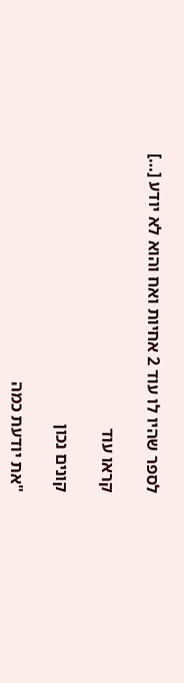לספר שהיו לו עוד 2 אחיות ואח והוא לא יודע […]

קראו עוד

קונים נכון

"את יודעת כמה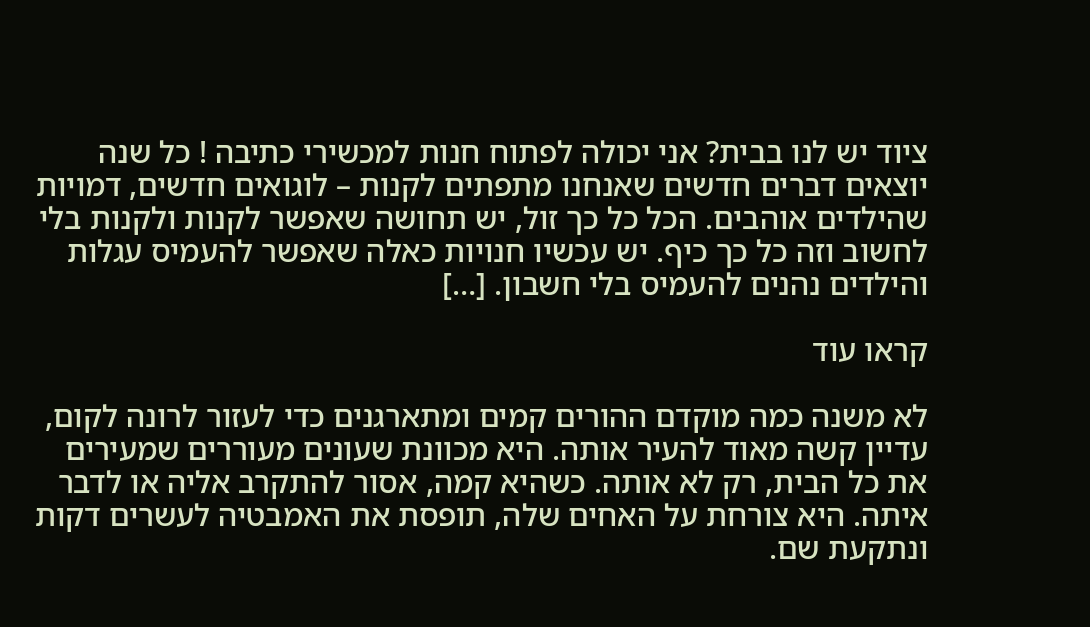ציוד יש לנו בבית? אני יכולה לפתוח חנות למכשירי כתיבה ! כל שנה יוצאים דברים חדשים שאנחנו מתפתים לקנות – לוגואים חדשים, דמויות שהילדים אוהבים. הכל כל כך זול, יש תחושה שאפשר לקנות ולקנות בלי לחשוב וזה כל כך כיף. יש עכשיו חנויות כאלה שאפשר להעמיס עגלות והילדים נהנים להעמיס בלי חשבון. […]

קראו עוד

לא משנה כמה מוקדם ההורים קמים ומתארגנים כדי לעזור לרונה לקום, עדיין קשה מאוד להעיר אותה. היא מכוונת שעונים מעוררים שמעירים את כל הבית, רק לא אותה. כשהיא קמה, אסור להתקרב אליה או לדבר איתה. היא צורחת על האחים שלה, תופסת את האמבטיה לעשרים דקות ונתקעת שם.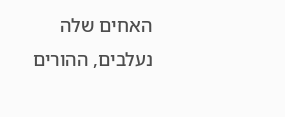האחים שלה נעלבים, ההורים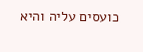כועסים עליה והיא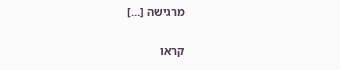מרגישה […]

קראו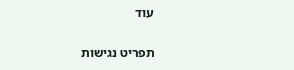עוד

תפריט נגישות